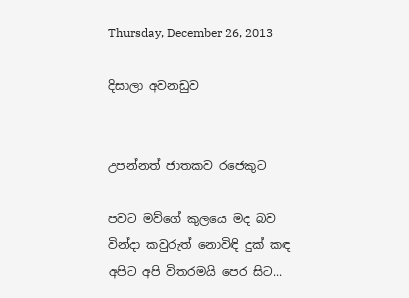Thursday, December 26, 2013

දිසාලා අවනඩුව


උපන්නත් ජාතකව රජෙකුට

පවට මව්ගේ කුලයෙ මද බව
වින්දා කවුරුත් නොවිඳි දුක් කඳ
අපිට අපි විතරමයි පෙර සිට...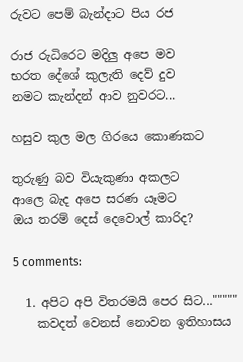රුවට පෙම් බැන්දාට පිය රජ

රාජ රුධිරෙට මදිලු අපෙ මව
භරත දේශේ කුලැති දෙව් දුව
නමට කැන්දන් ආව නුවරට...

හසුව කුල මල ගිරයෙ කොණකට

තුරුණු බව වියැකුණා අකලට
ආලෙ බැද අපෙ සරණ යෑමට
ඔය තරම් දෙස් දෙවොල් කාරිද?

5 comments:

  1. අපිට අපි විතරමයි පෙර සිට..."""""
    කවදත් වෙනස් නොවන ඉතිහාසය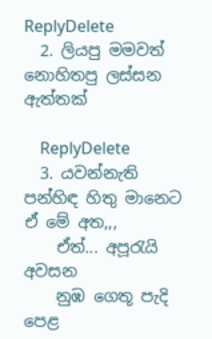ReplyDelete
  2. ලියපු මමවත් නොහිතපු ලස්සන ඇත්තක්

    ReplyDelete
  3. යවන්නැති පන්හිඳ හිතු මානෙට ඒ මේ අත,,,
    ඒත්... අපූරැයි අවසන
    නුඹ ගෙතූ පැදි පෙළ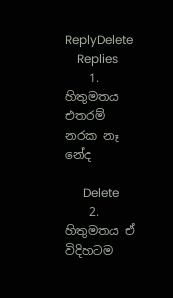ReplyDelete
    Replies
    1. හිතුමතය එතරම් නරක නෑ නේද

      Delete
    2. හිතුමතය ඒ විදිහටම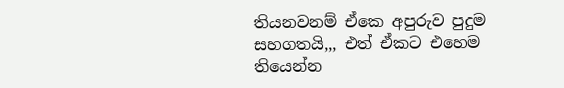තියනවනම් ඒකෙ අපුරුව පුදුම සහගතයි,,, එත් ඒකට එහෙම තියෙන්න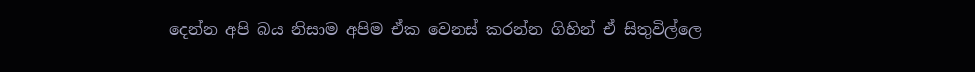දෙන්න අපි බය නිසාම අපිම ඒක වෙනස් කරන්න ගිහින් ඒ සිතුවිල්ලෙ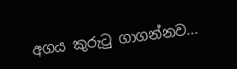අගය කුරුටු ගාගන්නව...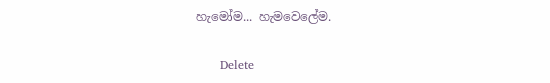හැමෝම... හැමවෙලේම.

      Delete